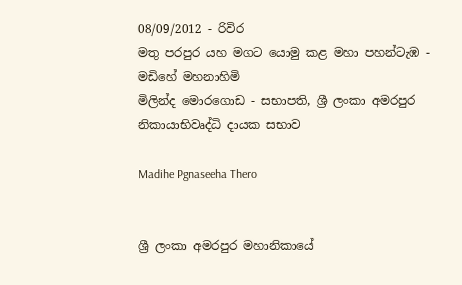08/09/2012 - රිවිර
මතු පරපුර යහ මගට යොමු කළ මහා පහන්ටැඹ - මඩිහේ මහනාහිමි
මිලින්ද මොරගොඩ - සභාපති, ශ්‍රී ලංකා අමරපුර නිකායාභිවෘද්ධි දායක සභාව

Madihe Pgnaseeha Thero


ශ්‍රී ලංකා අමරපුර මහානිකායේ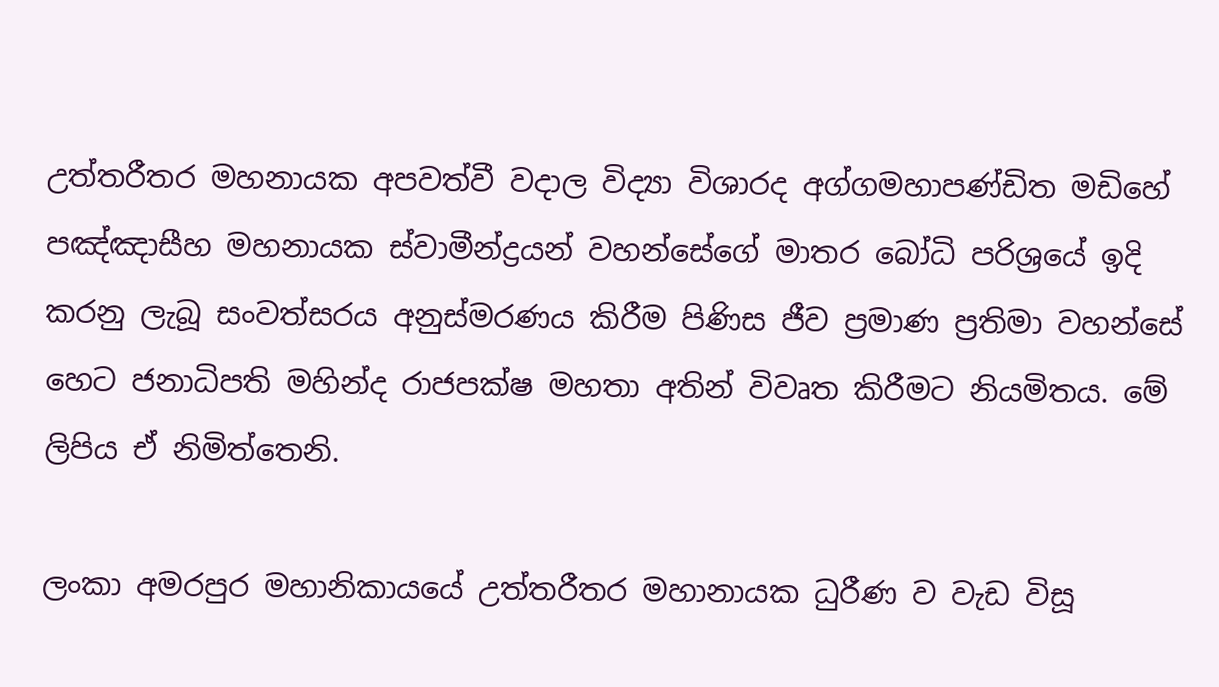උත්තරීතර මහනායක අපවත්වී වදාල විද්‍යා විශාරද අග්ගමහාපණ්ඩිත මඩිහේ පඤ්ඤාසීහ මහනායක ස්වාමීන්ද්‍රයන් වහන්සේගේ මාතර බෝධි පරිශ්‍රයේ ඉදි කරනු ලැබූ සංවත්සරය අනුස්මරණය කිරීම පිණිස ජීව ප්‍රමාණ ප්‍රතිමා වහන්සේ හෙට ජනාධිපති මහින්ද රාජපක්ෂ මහතා අතින් විවෘත කිරීමට නියමිතය. මේ ලිපිය ඒ නිමිත්තෙනි.

ලංකා අමරපුර මහානිකායයේ උත්තරීතර මහානායක ධුරීණ ව වැඩ විසූ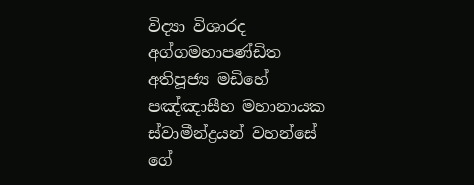විද්‍යා විශාරද අග්ගමහාපණ්ඩිත අතිපූජ්‍ය මඩිහේ පඤ්ඤාසීහ මහානායක ස්වාමීන්ද්‍රයන් වහන්සේ ගේ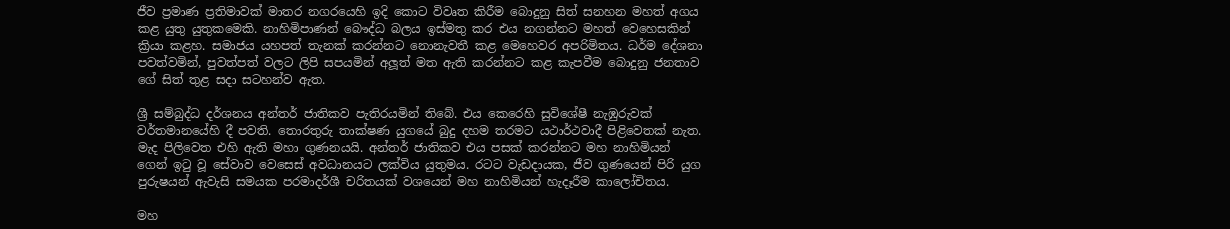ජීව ප්‍රමාණ ප්‍රතිමාවක් මාතර නගරයෙහි ඉදි කොට විවෘත කිරීම බොදුනු සිත් සනහන මහත් අගය කළ යුතු යුතුකමෙකි. නාහිමිපාණන් බෞද්ධ බලය ඉස්මතු කර එය නගන්නට මහත් වෙහෙසකින් ක්‍රියා කළහ. සමාජය යහපත් තැනක් කරන්නට නොනැවතී කළ මෙහෙවර අපරිමිතය. ධර්ම දේශනා පවත්වමින්, පුවත්පත් වලට ලිපි සපයමින් අලූත් මත ඇති කරන්නට කළ කැපවීම බොදුනු ජනතාව ගේ සිත් තුළ සදා සටහන්ව ඇත.

ශ්‍රී සම්බුද්ධ දර්ශනය අන්තර් ජාතිකව පැතිරයමින් තිබේ. එය කෙරෙහි සුවිශේෂී නැඹුරුවක් වර්තමානයේහි දී පවති. තොරතුරු තාක්ෂණ යුගයේ බුදු දහම තරමට යථාර්ථවාදී පිළිවෙතක් නැත. මැද පිලිවෙත එහි ඇති මහා ගුණනයයි. අන්තර් ජාතිකව එය පසක් කරන්නට මහ නාහිමියන් ගෙන් ඉටු වූ සේවාව වෙසෙස් අවධානයට ලක්විය යුතුමය. රටට වැඩදායක, ජීව ගුණයෙන් පිරි යුග පුරුෂයන් ඇවැසි සමයක පරමාදර්ශී චරිතයක් වශයෙන් මහ නාහිමියන් හැදෑරීම කාලෝචිතය.

මහ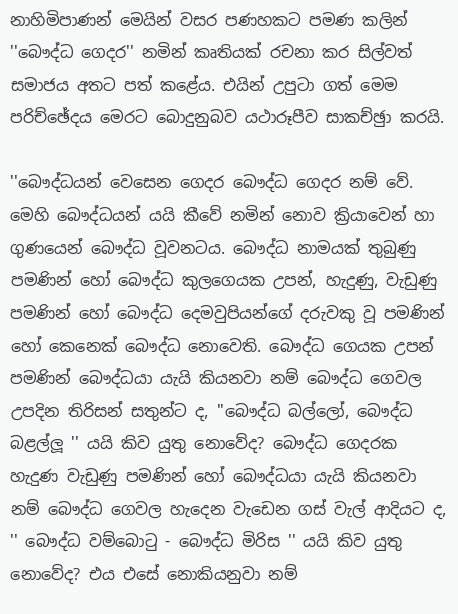නාහිමිපාණන් මෙයින් වසර පණහකට පමණ කලින් ''බෞද්ධ ගෙදර'' නමින් කෘතියක් රචනා කර සිල්වත් සමාජය අතට පත් කළේය. එයින් උපුටා ගත් මෙම පරිච්ඡේදය මෙරට බොදුනුබව යථාරූපීව සාකච්ඡුා කරයි.

''බෞද්ධයන් වෙසෙන ගෙදර බෞද්ධ ගෙදර නම් වේ. මෙහි බෞද්ධයන් යයි කීවේ නමින් නොව ක්‍රියාවෙන් හා ගුණයෙන් බෞද්ධ වූවනටය. බෞද්ධ නාමයක් තුබුණු පමණින් හෝ බෞද්ධ කුලගෙයක උපන්, හැදුණු, වැඩුණු පමණින් හෝ බෞද්ධ දෙමවුපියන්ගේ දරුවකු වූ පමණින් හෝ කෙනෙක් බෞද්ධ නොවෙති. බෞද්ධ ගෙයක උපන් පමණින් බෞද්ධයා යැයි කියනවා නම් බෞද්ධ ගෙවල උපදින තිරිසන් සතුන්ට ද, ''බෞද්ධ බල්ලෝ, බෞද්ධ බළල්ලූ '' යයි කිව යුතු නොවේද? බෞද්ධ ගෙදරක හැදුණ වැඩුණු පමණින් හෝ බෞද්ධයා යැයි කියනවා නම් බෞද්ධ ගෙවල හැදෙන වැඩෙන ගස් වැල් ආදියට ද, '' බෞද්ධ වම්බොටු - බෞද්ධ මිරිස '' යයි කිව යුතු නොවේද? එය එසේ නොකියනුවා නම්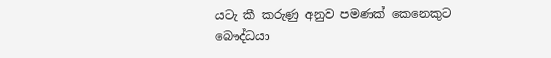යටැ කී කරුණු අනුව පමණක් කෙනෙකුට බෞද්ධයා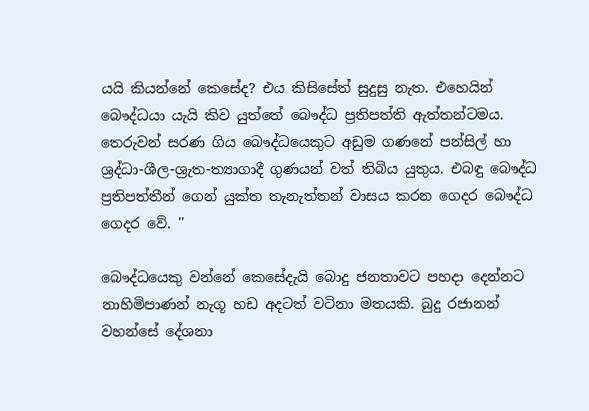යයි කියන්නේ කෙසේද? එය කිසිසේත් සුදුසු නැත. එහෙයින් බෞද්ධයා යැයි කිව යුත්තේ බෞද්ධ ප්‍රතිපත්ති ඇත්තන්ටමය. තෙරුවන් සරණ ගිය බෞද්ධයෙකුට අඩුම ගණනේ පන්සිල් හා ශ්‍රද්ධා-ශීල-ශ්‍රැත-ත්‍යාගාදී ගුණයන් වත් තිබිය යුතුය. එබඳු බෞද්ධ ප්‍රතිපත්තීන් ගෙන් යුක්ත තැනැත්තන් වාසය කරන ගෙදර බෞද්ධ ගෙදර වේ. ''

බෞද්ධයෙකු වන්නේ කෙසේදැයි බොදු ජනතාවට පහදා දෙන්නට නාහිමිපාණන් නැගූ හඩ අදටත් වටිනා මතයකි. බුදු රජානන් වහන්සේ දේශනා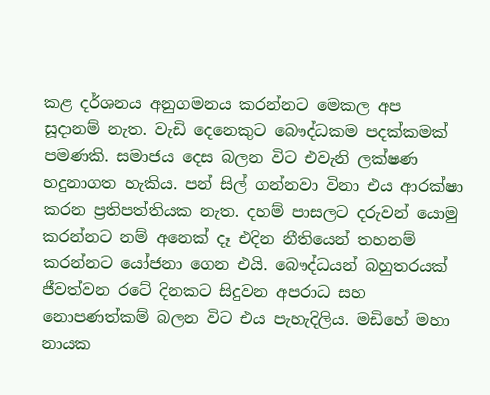කළ දර්ශනය අනුගමනය කරන්නට මෙකල අප සූදානම් නැත. වැඩි දෙනෙකුට බෞද්ධකම පදක්කමක් පමණකි. සමාජය දෙස බලන විට එවැනි ලක්ෂණ හදුනාගත හැකිය. පන් සිල් ගන්නවා විනා එය ආරක්ෂා කරන ප්‍රතිපත්තියක නැත. දහම් පාසලට දරුවන් යොමු කරන්නට නම් අනෙක් දෑ එදින නීතියෙන් තහනම් කරන්නට යෝජනා ගෙන එයි. බෞද්ධයන් බහුතරයක් ජීවත්වන රටේ දිනකට සිදුවන අපරාධ සහ නොපණත්කම් බලන විට එය පැහැදිලිය. මඩිහේ මහා නායක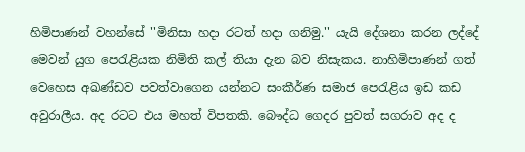හිමිපාණන් වහන්සේ ''මිනිසා හදා රටත් හදා ගනිමු.'' යැයි දේශනා කරන ලද්දේ මෙවන් යුග පෙරැළියක නිමිති කල් තියා දැන බව නිසැකය. නාහිමිපාණන් ගත් වෙහෙස අඛණ්ඩව පවත්වාගෙන යන්නට සංකීර්ණ සමාජ පෙරැළිය ඉඩ කඩ අවුරාලීය. අද රටට එය මහත් විපතකි. බෞද්ධ ගෙදර පුවත් සගරාව අද ද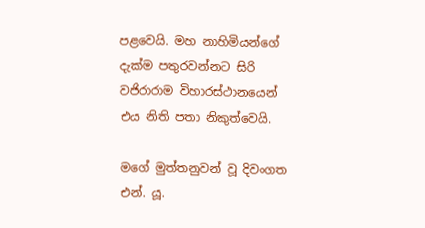පළවෙයි. මහ නාහිමියන්ගේ දැක්ම පතුරවන්නට සිරි වජිරාරාම විහාරස්ථානයෙන් එය නිති පතා නිකුත්වෙයි.

මගේ මුත්තනුවන් වූ දිවංගත එන්. යූ.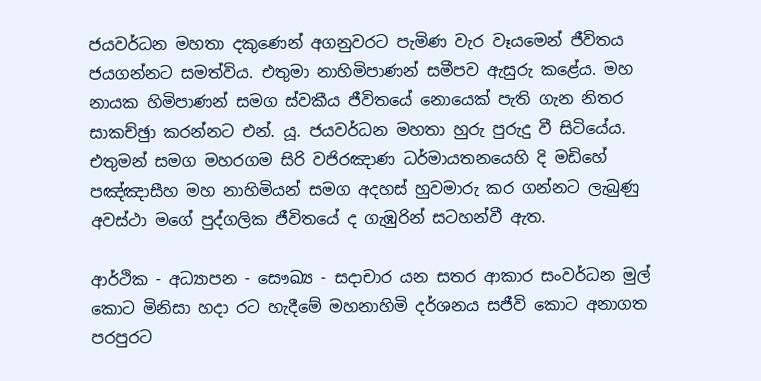ජයවර්ධන මහතා දකුණෙන් අගනුවරට පැමිණ වැර වෑයමෙන් ජීවිතය ජයගන්නට සමත්විය. එතුමා නාහිමිපාණන් සමීපව ඇසුරු කළේය. මහ නායක හිමිපාණන් සමග ස්වකීය ජීවිතයේ නොයෙක් පැති ගැන නිතර සාකච්ඡුා කරන්නට එන්. යූ. ජයවර්ධන මහතා හුරු පුරුදු වී සිටියේය. එතුමන් සමග මහරගම සිරි වජිරඤාණ ධර්මායතනයෙහි දි මඩිහේ පඤ්ඤාසීහ මහ නාහිමියන් සමග අදහස් හුවමාරු කර ගන්නට ලැබුණු අවස්ථා මගේ පුද්ගලික ජීවිතයේ ද ගැඹුරින් සටහන්වී ඇත.

ආර්ථික - අධ්‍යාපන - සෞඛ්‍ය - සදාචාර යන සතර ආකාර සංවර්ධන මුල් කොට මිනිසා හදා රට හැදීමේ මහනාහිමි දර්ශනය සජීවි කොට අනාගත පරපුරට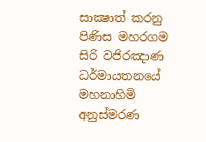සාක්‍ෂාත් කරනු පිණිස මහරගම සිරි වජිරඤාණ ධර්මායතනයේ මහනාහිමි අනුස්මරණ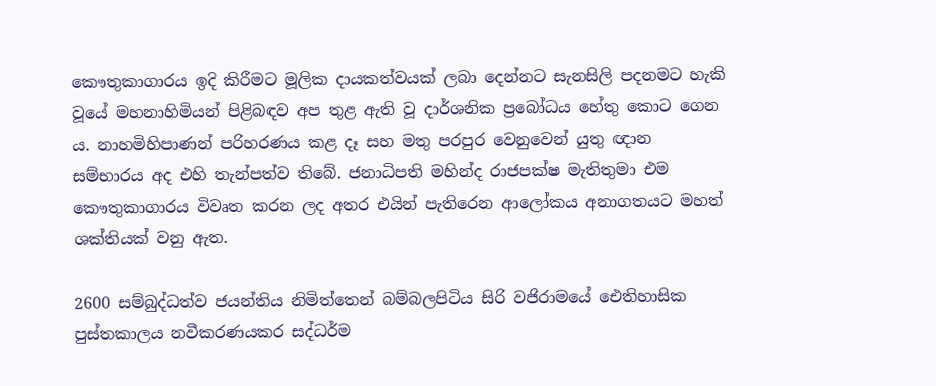කෞතුකාගාරය ඉදි කිරීමට මූලික දායකත්වයක් ලබා දෙන්නට සැනසිලි පදනමට හැකි වූයේ මහනාහිමියන් පිළිබඳව අප තුළ ඇති වූ දාර්ශනික ප්‍රබෝධය හේතු කොට ගෙන ය. නාහමිහිපාණන් පරිහරණය කළ දෑ සහ මතු පරපුර වෙනුවෙන් යුතු ඥාන සම්භාරය අද එහි තැන්පත්ව තිබේ. ජනාධිපති මහින්ද රාජපක්ෂ මැතිතුමා එම කෞතුකාගාරය විවෘත කරන ලද අතර එයින් පැතිරෙන ආලෝකය අනාගතයට මහත් ශක්තියක් වනු ඇත.

2600 සම්බුද්ධත්ව ජයන්තිය නිමිත්තෙන් බම්බලපිටිය සිරි වජිරාමයේ ඓතිහාසික පුස්තකාලය නවීකරණයකර සද්ධර්ම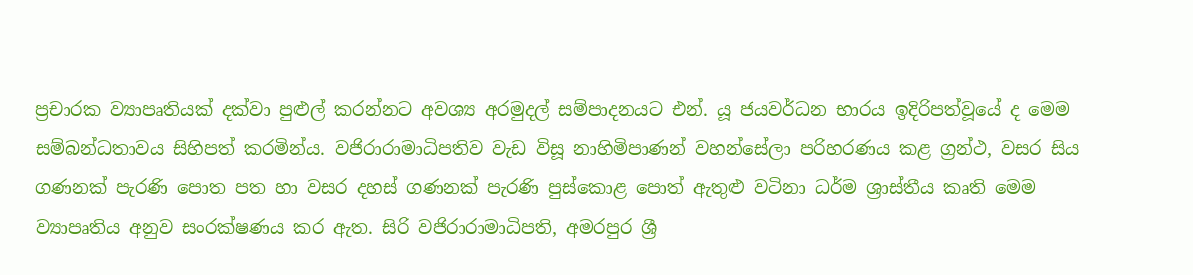ප්‍රචාරක ව්‍යාපෘතියක් දක්වා පුළුල් කරන්නට අවශ්‍ය අරමුදල් සම්පාදනයට එන්. යූ ජයවර්ධන භාරය ඉදිරිපත්වූයේ ද මෙම සම්බන්ධතාවය සිහිපත් කරමින්ය. වජිරාරාමාධිපතිව වැඩ විසූ නාහිමිපාණන් වහන්සේලා පරිහරණය කළ ග්‍රන්ථ, වසර සිය ගණනක් පැරණි පොත පත හා වසර දහස් ගණනක් පැරණි පුස්කොළ පොත් ඇතුළු වටිනා ධර්ම ශ්‍රාස්තීය කෘති මෙම ව්‍යාපෘතිය අනුව සංරක්ෂණය කර ඇත. සිරි වජිරාරාමාධිපති, අමරපුර ශ්‍රී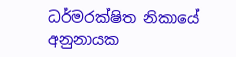ධර්මරක්ෂිත නිකායේ අනුනායක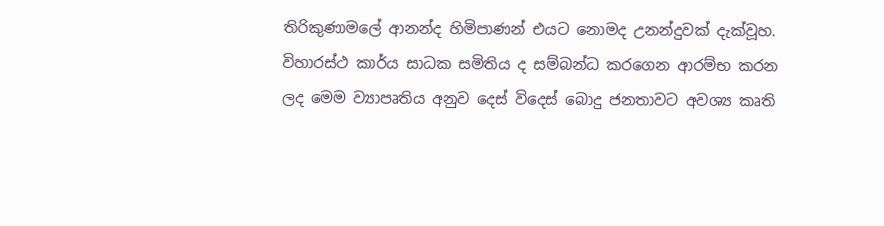තිරිකුණාමලේ ආනන්ද හිමිපාණන් එයට නොමද උනන්දුවක් දැක්වූහ. විහාරස්ථ කාර්ය සාධක සමිතිය ද සම්බන්ධ කරගෙන ආරම්භ කරන ලද මෙම ව්‍යාපෘතිය අනුව දෙස් විදෙස් බොදු ජනතාවට අවශ්‍ය කෘති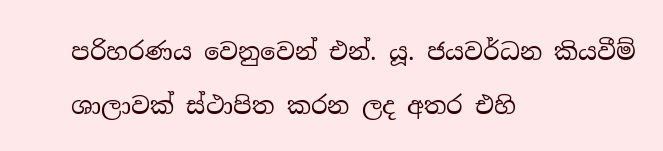පරිහරණය වෙනුවෙන් එන්. යූ. ජයවර්ධන කියවීම් ශාලාවක් ස්ථාපිත කරන ලද අතර එහි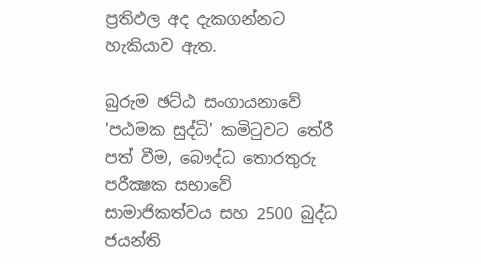ප්‍රතිඵල අද දැකගන්නට හැකියාව ඇත.

බුරුම ඡට්ඨ සංගායනාවේ 'පඨමක සුද්ධි' කමිටුවට තේරී පත් වීම, බෞද්ධ තොරතුරු පරීක්‍ෂක සභාවේ සාමාජිකත්වය සහ 2500 බුද්ධ ජයන්ති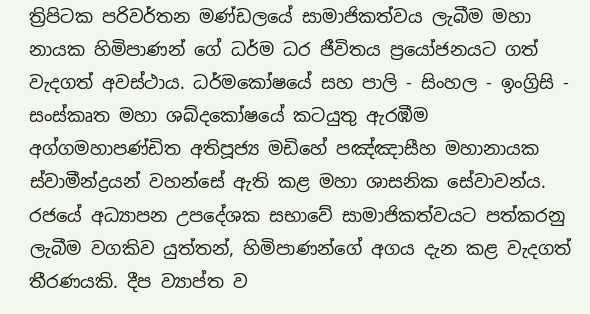ත්‍රිපිටක පරිවර්තන මණ්ඩලයේ සාමාජිකත්වය ලැබීම මහා නායක හිමිපාණන් ගේ ධර්ම ධර ජීවිතය ප්‍රයෝජනයට ගත් වැදගත් අවස්ථාය. ධර්මකෝෂයේ සහ පාලි - සිංහල - ඉංග්‍රිසි - සංස්කෘත මහා ශබ්දකෝෂයේ කටයුතු ඇරඹීම අග්ගමහාපණ්ඩිත අතිපූජ්‍ය මඩිහේ පඤ්ඤාසීහ මහානායක ස්වාමීන්ද්‍රයන් වහන්සේ ඇති කළ මහා ශාසනික සේවාවන්ය. රජයේ අධ්‍යාපන උපදේශක සභාවේ සාමාජිකත්වයට පත්කරනු ලැබීම වගකිව යුත්තන්, හිමිපාණන්ගේ අගය දැන කළ වැදගත් තීරණයකි. දීප ව්‍යාප්ත ව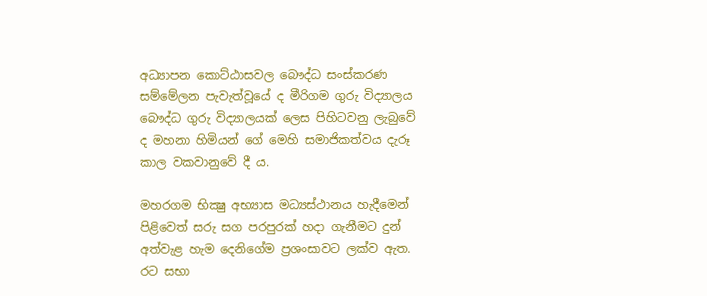අධ්‍යාපන කොට්ඨාසවල බෞද්ධ සංස්කරණ සම්මේලන පැවැත්වූයේ ද මීරිගම ගුරු විද්‍යාලය බෞද්ධ ගුරු විද්‍යාලයක් ලෙස පිහිටවනු ලැබුවේ ද මහනා හිමියන් ගේ මෙහි සමාජිකත්වය දැරූ කාල වකවානුවේ දී ය.

මහරගම භික්‍ෂු අභ්‍යාස මධ්‍යස්ථානය හැදීමෙන් පිළිවෙත් සරු සග පරපුරක් හදා ගැනීමට දුන් අත්වැළ හැම දෙනිගේම ප්‍රශංසාවට ලක්ව ඇත. රට සභා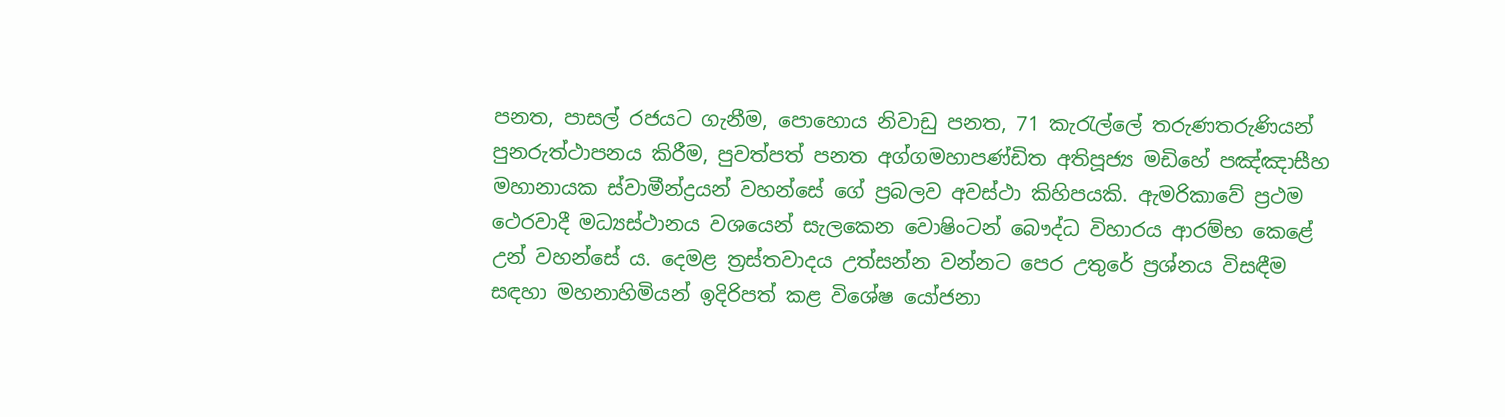පනත, පාසල් රජයට ගැනීම, පොහොය නිවාඩු පනත, 71 කැරැල්ලේ තරුණතරුණියන් පුනරුත්ථාපනය කිරීම, පුවත්පත් පනත අග්ගමහාපණ්ඩිත අතිපූජ්‍ය මඩිහේ පඤ්ඤාසීහ මහානායක ස්වාමීන්ද්‍රයන් වහන්සේ ගේ ප්‍රබලව අවස්ථා කිහිපයකි. ඇමරිකාවේ ප්‍රථම ථෙරවාදී මධ්‍යස්ථානය වශයෙන් සැලකෙන වොෂිංටන් බෞද්ධ විහාරය ආරම්භ කෙළේ උන් වහන්සේ ය. දෙමළ ත්‍රස්තවාදය උත්සන්න වන්නට පෙර උතුරේ ප්‍රශ්නය විසඳීම සඳහා මහනාහිමියන් ඉදිරිපත් කළ විශේෂ යෝජනා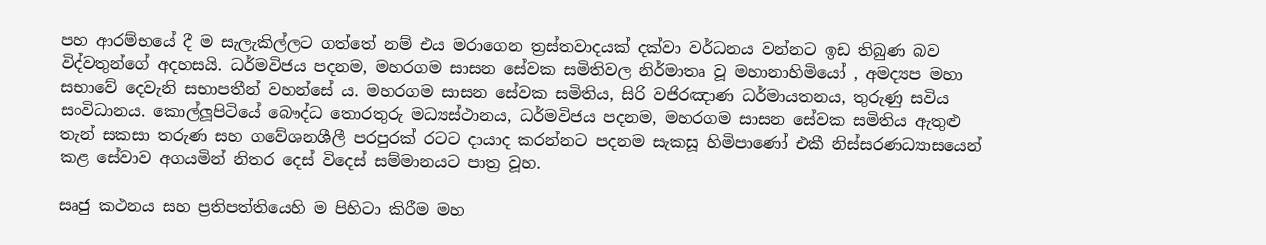පහ ආරම්භයේ දී ම සැලැකිල්ලට ගත්තේ නම් එය මරාගෙන ත්‍රස්තවාදයක් දක්වා වර්ධනය වන්නට ඉඩ තිබුණ බව විද්වතුන්ගේ අදහසයි. ධර්මවිජය පදනම, මහරගම සාසන සේවක සමිතිවල නිර්මාතෘ වූ මහානාහිමියෝ , අමද්‍යප මහා සභාවේ දෙවැනි සභාපතීන් වහන්සේ ය. මහරගම සාසන සේවක සමිතිය, සිරි වජිරඤාණ ධර්මායතනය, තුරුණු සවිය සංවිධානය. කොල්ලූපිටියේ බෞද්ධ තොරතුරු මධ්‍යස්ථානය, ධර්මවිජය පදනම, මහරගම සාසන සේවක සමිතිය ඇතුළු තැන් සකසා තරුණ සහ ගවේශනශීලී පරපුරක් රටට දායාද කරන්නට පදනම සැකසූ හිමිපාණෝ එකී නිස්සරණධ්‍යාසයෙන් කළ සේවාව අගයමින් නිතර දෙස් විදෙස් සම්මානයට පාත්‍ර වූහ.

සෘජු කථනය සහ ප්‍රතිපත්තියෙහි ම පිහිටා කිරීම මහ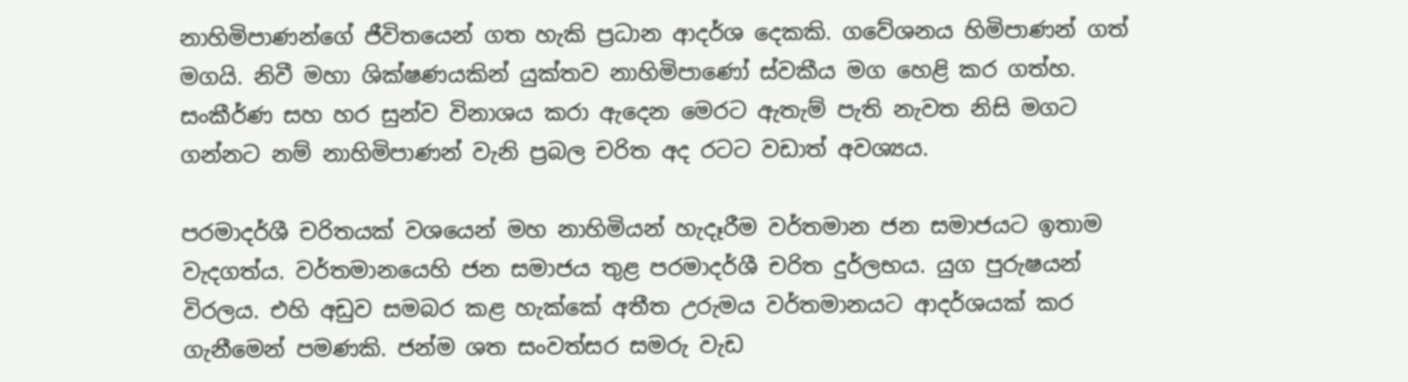නාහිමිපාණන්ගේ ජීවිතයෙන් ගත හැකි ප්‍රධාන ආදර්ශ දෙකකි. ගවේශනය හිමිපාණන් ගත් මගයි. නිවී මහා ශික්ෂණයකින් යුක්තව නාහිමිපාණෝ ස්වකීය මග හෙළි කර ගත්හ. සංකීර්ණ සහ හර සුන්ව විනාශය කරා ඇදෙන මෙරට ඇතැම් පැති නැවත නිසි මගට ගන්නට නම් නාහිමිපාණන් වැනි ප්‍රබල චරිත අද රටට වඩාත් අවශ්‍යය.

පරමාදර්ශී චරිතයක් වශයෙන් මහ නාහිමියන් හැදෑරීම වර්තමාන ජන සමාජයට ඉතාම වැදගත්ය. වර්තමානයෙහි ජන සමාජය තුළ පරමාදර්ශී චරිත දුර්ලභය. යුග පුරුෂයන් විරලය. එහි අඩුව සමබර කළ හැක්කේ අතීත උරුමය වර්තමානයට ආදර්ශයක් කර ගැනීමෙන් පමණකි. ජන්ම ශත සංවත්සර සමරු වැඩ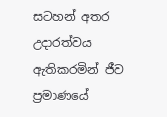සටහන් අතර උදාරත්වය ඇතිකරමින් ජීව ප්‍රමාණයේ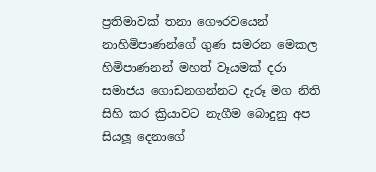ප්‍රතිමාවක් තනා ගෞරවයෙන් නාහිමිපාණන්ගේ ගුණ සමරන මෙකල හිමිපාණනන් මහත් වෑයමක් දරා සමාජය ගොඩනගන්නට දැරූ මග නිති සිහි කර ක්‍රියාවට නැගීම බොදුනු අප සියලූ දෙනාගේ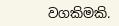වගකිමකි.